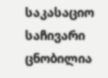საკასაციო საჩივარი ცნობილია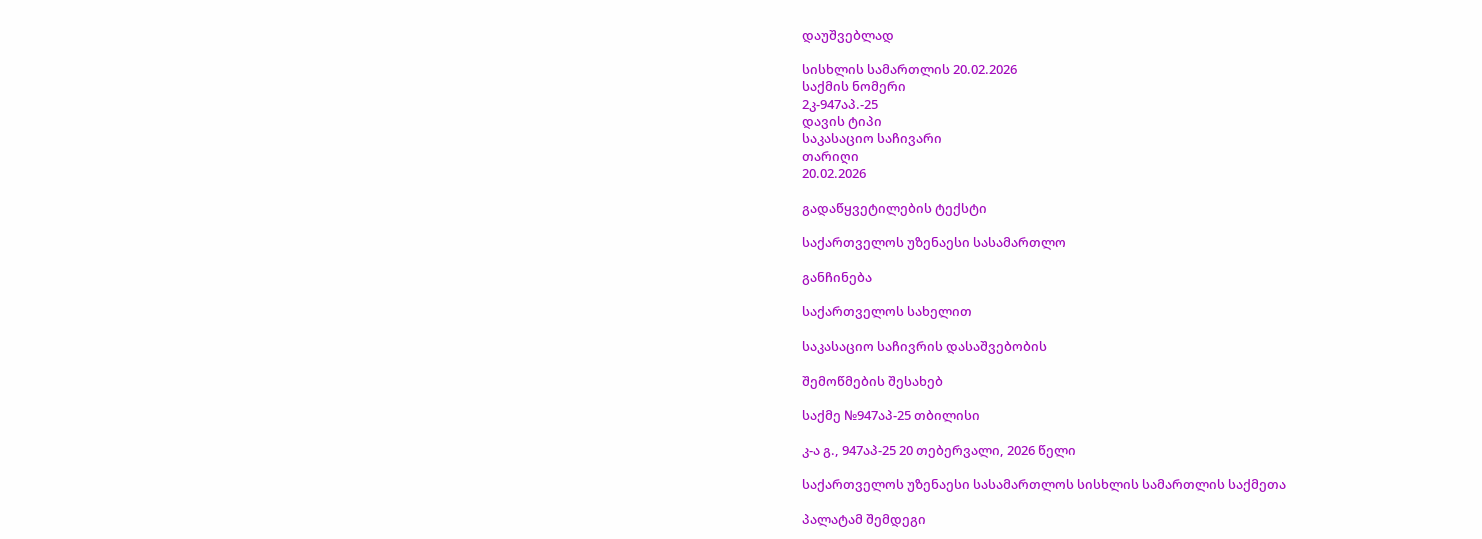დაუშვებლად

სისხლის სამართლის 20.02.2026
საქმის ნომერი
2კ-947აპ.-25
დავის ტიპი
საკასაციო საჩივარი
თარიღი
20.02.2026

გადაწყვეტილების ტექსტი

საქართველოს უზენაესი სასამართლო

განჩინება

საქართველოს სახელით

საკასაციო საჩივრის დასაშვებობის

შემოწმების შესახებ

საქმე №947აპ-25 თბილისი

კ-ა გ., 947აპ-25 20 თებერვალი, 2026 წელი

საქართველოს უზენაესი სასამართლოს სისხლის სამართლის საქმეთა

პალატამ შემდეგი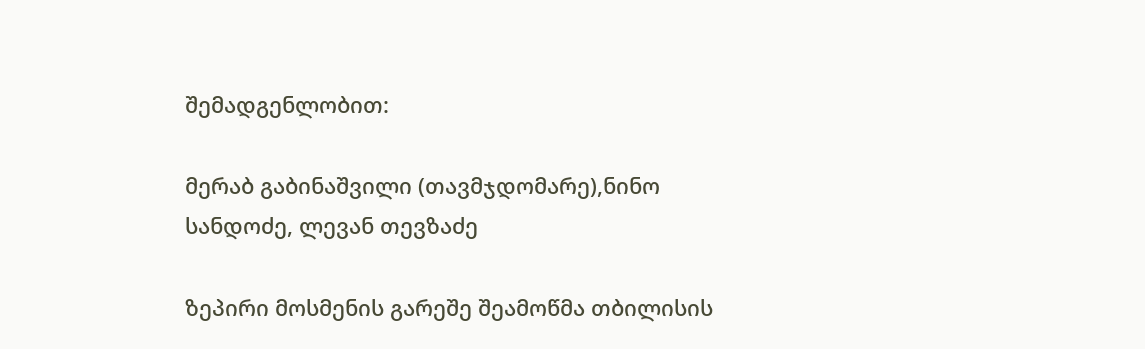შემადგენლობით:

მერაბ გაბინაშვილი (თავმჯდომარე),ნინო სანდოძე, ლევან თევზაძე

ზეპირი მოსმენის გარეშე შეამოწმა თბილისის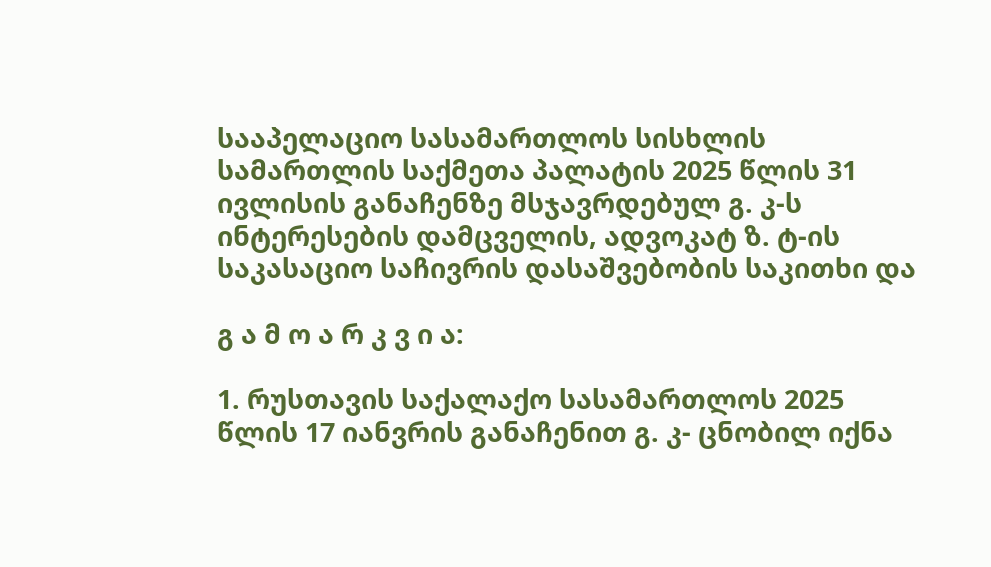სააპელაციო სასამართლოს სისხლის სამართლის საქმეთა პალატის 2025 წლის 31 ივლისის განაჩენზე მსჯავრდებულ გ. კ-ს ინტერესების დამცველის, ადვოკატ ზ. ტ-ის საკასაციო საჩივრის დასაშვებობის საკითხი და

გ ა მ ო ა რ კ ვ ი ა:

1. რუსთავის საქალაქო სასამართლოს 2025 წლის 17 იანვრის განაჩენით გ. კ- ცნობილ იქნა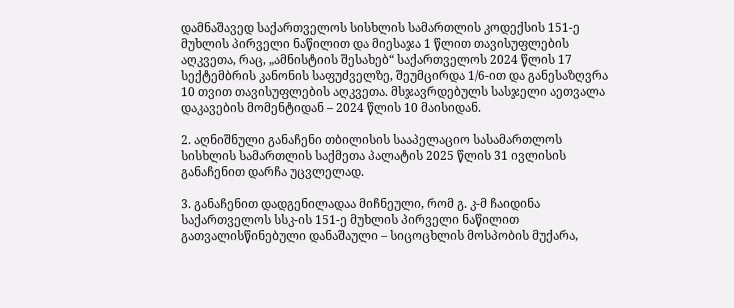დამნაშავედ საქართველოს სისხლის სამართლის კოდექსის 151-ე მუხლის პირველი ნაწილით და მიესაჯა 1 წლით თავისუფლების აღკვეთა, რაც, „ამნისტიის შესახებ“ საქართველოს 2024 წლის 17 სექტემბრის კანონის საფუძველზე, შეუმცირდა 1/6-ით და განესაზღვრა 10 თვით თავისუფლების აღკვეთა. მსჯავრდებულს სასჯელი აეთვალა დაკავების მომენტიდან – 2024 წლის 10 მაისიდან.

2. აღნიშნული განაჩენი თბილისის სააპელაციო სასამართლოს სისხლის სამართლის საქმეთა პალატის 2025 წლის 31 ივლისის განაჩენით დარჩა უცვლელად.

3. განაჩენით დადგენილადაა მიჩნეული, რომ გ. კ-მ ჩაიდინა საქართველოს სსკ-ის 151-ე მუხლის პირველი ნაწილით გათვალისწინებული დანაშაული – სიცოცხლის მოსპობის მუქარა,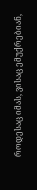როდესაც იმას, ვისაც ემუქრებიან,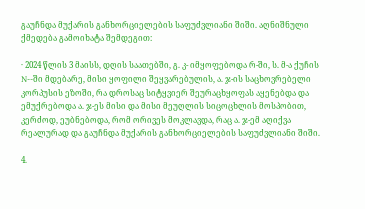გაუჩნდა მუქარის განხორციელების საფუძვლიანი შიში. აღნიშნული ქმედება გამოიხატა შემდეგით:

· 2024 წლის 3 მაისს, დღის საათებში, გ. კ- იმყოფებოდა რ-ში, ს. მ-ა ქუჩის N--ში მდებარე, მისი ყოფილი შეყვარებულის, ა. ჯ-ის საცხოვრებელი კორპუსის ეზოში, რა დროსაც სიტყვიერ შეურაცხყოფას აყენებდა და ემუქრებოდა ა. ჯ-ეს მისი და მისი მეუღლის სიცოცხლის მოსპობით, კერძოდ, ეუბნებოდა, რომ ორივეს მოკლავდა, რაც ა. ჯ-ემ აღიქვა რეალურად და გაუჩნდა მუქარის განხორციელების საფუძვლიანი შიში.

4.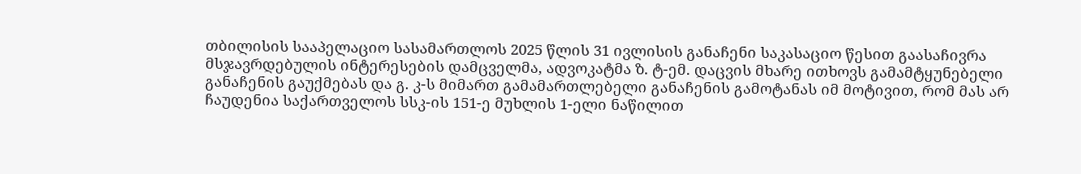თბილისის სააპელაციო სასამართლოს 2025 წლის 31 ივლისის განაჩენი საკასაციო წესით გაასაჩივრა მსჯავრდებულის ინტერესების დამცველმა, ადვოკატმა ზ. ტ-ემ. დაცვის მხარე ითხოვს გამამტყუნებელი განაჩენის გაუქმებას და გ. კ-ს მიმართ გამამართლებელი განაჩენის გამოტანას იმ მოტივით, რომ მას არ ჩაუდენია საქართველოს სსკ-ის 151-ე მუხლის 1-ელი ნაწილით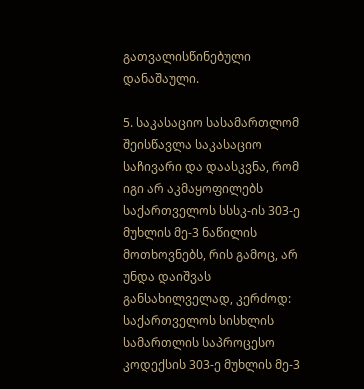გათვალისწინებული დანაშაული.

5. საკასაციო სასამართლომ შეისწავლა საკასაციო საჩივარი და დაასკვნა, რომ იგი არ აკმაყოფილებს საქართველოს სსსკ-ის 303-ე მუხლის მე-3 ნაწილის მოთხოვნებს, რის გამოც, არ უნდა დაიშვას განსახილველად, კერძოდ: საქართველოს სისხლის სამართლის საპროცესო კოდექსის 303-ე მუხლის მე-3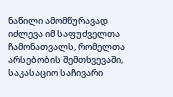ნაწილი ამომწურავად იძლევა იმ საფუძველთა ჩამონათვალს, რომელთა არსებობის შემთხვევაში, საკასაციო საჩივარი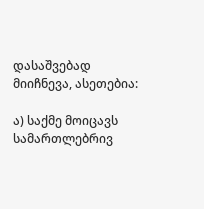დასაშვებად მიიჩნევა, ასეთებია:

ა) საქმე მოიცავს სამართლებრივ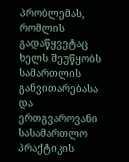პრობლემას, რომლის გადაწყვეტაც ხელს შეუწყობს სამართლის განვითარებასა და ერთგვაროვანი სასამართლო პრაქტიკის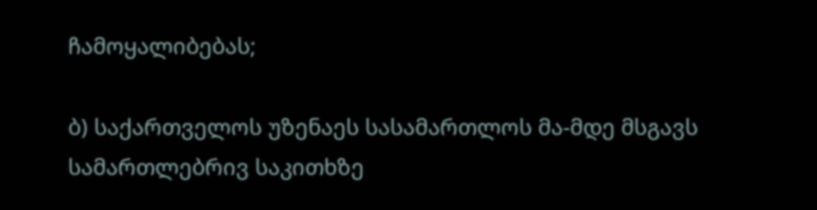ჩამოყალიბებას;

ბ) საქართველოს უზენაეს სასამართლოს მა-მდე მსგავს სამართლებრივ საკითხზე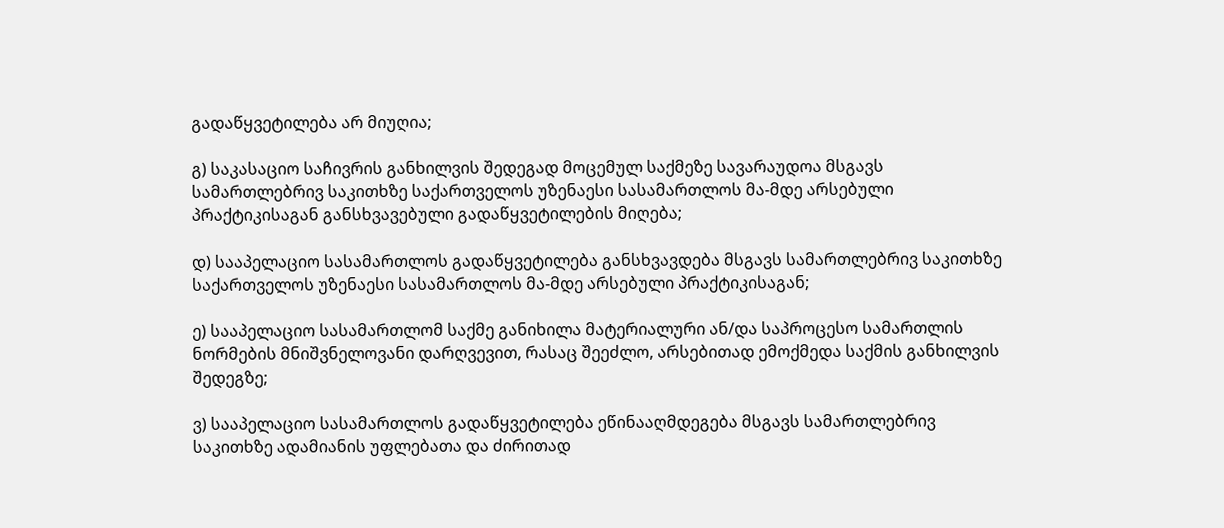გადაწყვეტილება არ მიუღია;

გ) საკასაციო საჩივრის განხილვის შედეგად მოცემულ საქმეზე სავარაუდოა მსგავს სამართლებრივ საკითხზე საქართველოს უზენაესი სასამართლოს მა-მდე არსებული პრაქტიკისაგან განსხვავებული გადაწყვეტილების მიღება;

დ) სააპელაციო სასამართლოს გადაწყვეტილება განსხვავდება მსგავს სამართლებრივ საკითხზე საქართველოს უზენაესი სასამართლოს მა-მდე არსებული პრაქტიკისაგან;

ე) სააპელაციო სასამართლომ საქმე განიხილა მატერიალური ან/და საპროცესო სამართლის ნორმების მნიშვნელოვანი დარღვევით, რასაც შეეძლო, არსებითად ემოქმედა საქმის განხილვის შედეგზე;

ვ) სააპელაციო სასამართლოს გადაწყვეტილება ეწინააღმდეგება მსგავს სამართლებრივ საკითხზე ადამიანის უფლებათა და ძირითად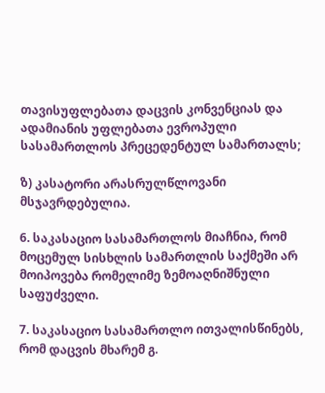თავისუფლებათა დაცვის კონვენციას და ადამიანის უფლებათა ევროპული სასამართლოს პრეცედენტულ სამართალს;

ზ) კასატორი არასრულწლოვანი მსჯავრდებულია.

6. საკასაციო სასამართლოს მიაჩნია, რომ მოცემულ სისხლის სამართლის საქმეში არ მოიპოვება რომელიმე ზემოაღნიშნული საფუძველი.

7. საკასაციო სასამართლო ითვალისწინებს, რომ დაცვის მხარემ გ.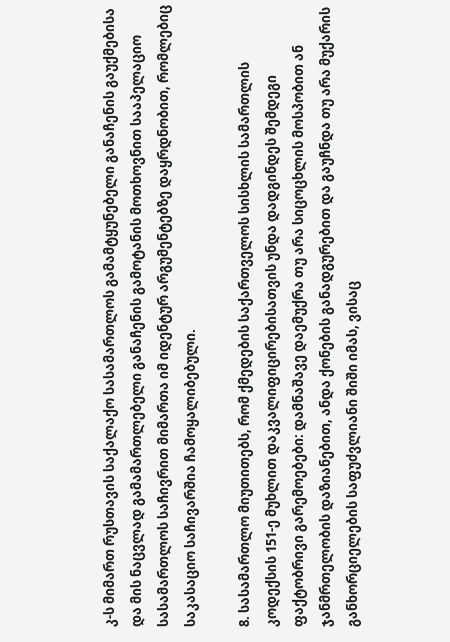კ-ს მიმართ რუსთავის საქალაქო სასამართლოს გამამტყუნებელი განაჩენის გაუქმებისა და მის ნაცვლად გამამართლებელი განაჩენის გამოტანის მოთხოვნით სააპელაციო სასამართლოს საჩივრით მიმართა იმ იდენტურ არგუმენტებზე დაყრდნობით, რომლებიც საკასაციო საჩივარშია ჩამოყალიბებული.

8. სასამართლო მიუთითებს, რომ ქმედების საქართველოს სისხლის სამართლის კოდექსის 151-ე მუხლით დაკვალიფიცირებისათვის უნდა დადგინდეს შემდეგი ფაქტობრივი გარემოებები: დამნაშავე დაემუქრა თუ არა სიცოცხლის მოსპობით ან ჯანმრთელობის დაზიანებით, ანდა ქონების განადგურებით და გაუჩნდა თუ არა მუქარის განხორციელების საფუძვლიანი შიში იმას, ვისაც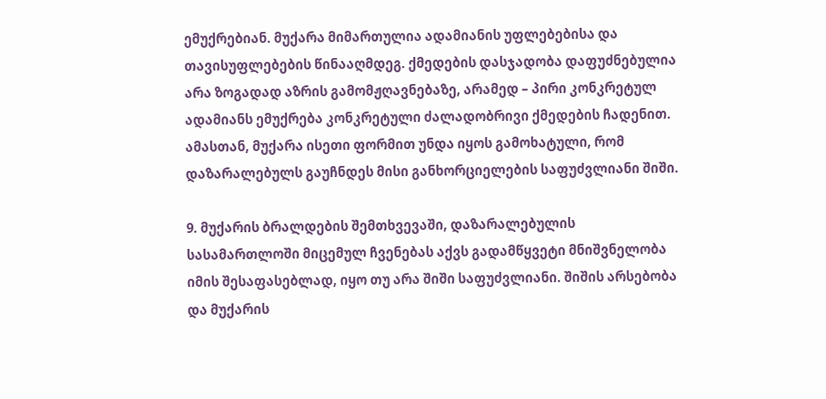ემუქრებიან. მუქარა მიმართულია ადამიანის უფლებებისა და თავისუფლებების წინააღმდეგ. ქმედების დასჯადობა დაფუძნებულია არა ზოგადად აზრის გამომჟღავნებაზე, არამედ – პირი კონკრეტულ ადამიანს ემუქრება კონკრეტული ძალადობრივი ქმედების ჩადენით. ამასთან, მუქარა ისეთი ფორმით უნდა იყოს გამოხატული, რომ დაზარალებულს გაუჩნდეს მისი განხორციელების საფუძვლიანი შიში.

9. მუქარის ბრალდების შემთხვევაში, დაზარალებულის სასამართლოში მიცემულ ჩვენებას აქვს გადამწყვეტი მნიშვნელობა იმის შესაფასებლად, იყო თუ არა შიში საფუძვლიანი. შიშის არსებობა და მუქარის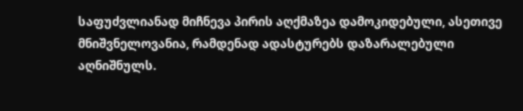საფუძვლიანად მიჩნევა პირის აღქმაზეა დამოკიდებული, ასეთივე მნიშვნელოვანია, რამდენად ადასტურებს დაზარალებული აღნიშნულს.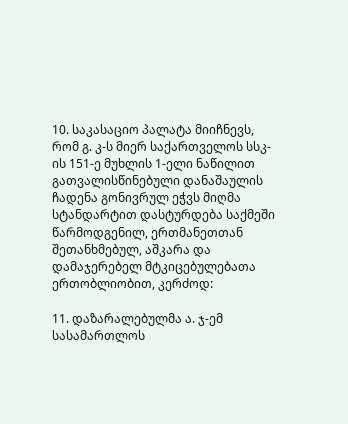10. საკასაციო პალატა მიიჩნევს, რომ გ. კ-ს მიერ საქართველოს სსკ-ის 151-ე მუხლის 1-ელი ნაწილით გათვალისწინებული დანაშაულის ჩადენა გონივრულ ეჭვს მიღმა სტანდარტით დასტურდება საქმეში წარმოდგენილ, ერთმანეთთან შეთანხმებულ, აშკარა და დამაჯერებელ მტკიცებულებათა ერთობლიობით, კერძოდ:

11. დაზარალებულმა ა. ჯ-ემ სასამართლოს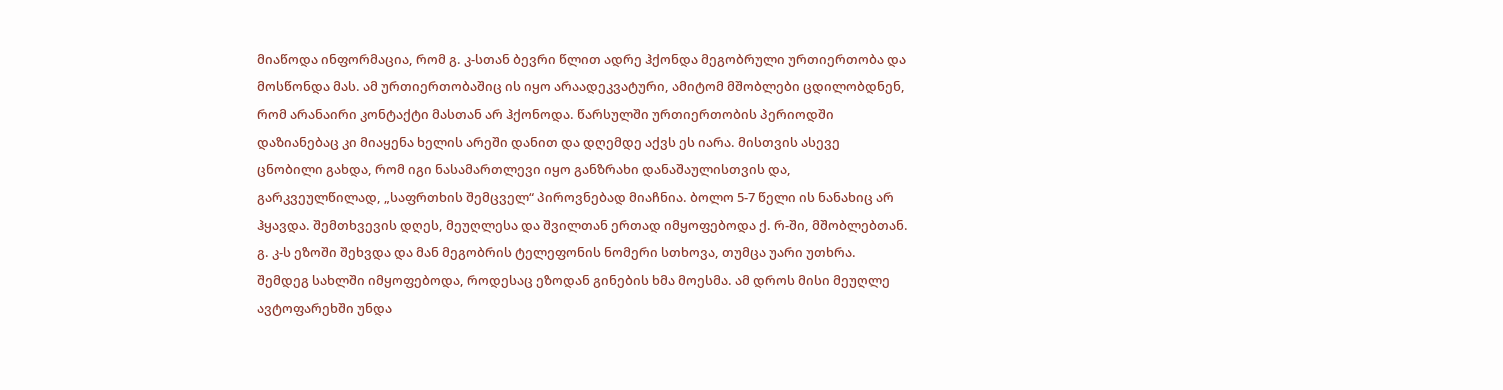მიაწოდა ინფორმაცია, რომ გ. კ-სთან ბევრი წლით ადრე ჰქონდა მეგობრული ურთიერთობა და მოსწონდა მას. ამ ურთიერთობაშიც ის იყო არაადეკვატური, ამიტომ მშობლები ცდილობდნენ, რომ არანაირი კონტაქტი მასთან არ ჰქონოდა. წარსულში ურთიერთობის პერიოდში დაზიანებაც კი მიაყენა ხელის არეში დანით და დღემდე აქვს ეს იარა. მისთვის ასევე ცნობილი გახდა, რომ იგი ნასამართლევი იყო განზრახი დანაშაულისთვის და, გარკვეულწილად, „საფრთხის შემცველ“ პიროვნებად მიაჩნია. ბოლო 5-7 წელი ის ნანახიც არ ჰყავდა. შემთხვევის დღეს, მეუღლესა და შვილთან ერთად იმყოფებოდა ქ. რ-ში, მშობლებთან. გ. კ-ს ეზოში შეხვდა და მან მეგობრის ტელეფონის ნომერი სთხოვა, თუმცა უარი უთხრა. შემდეგ სახლში იმყოფებოდა, როდესაც ეზოდან გინების ხმა მოესმა. ამ დროს მისი მეუღლე ავტოფარეხში უნდა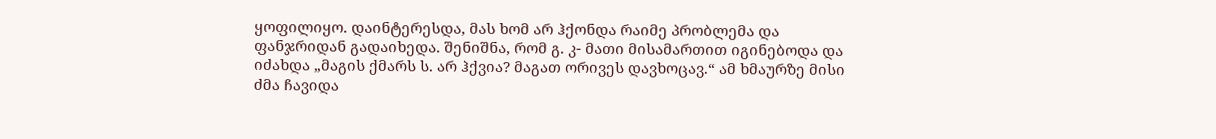ყოფილიყო. დაინტერესდა, მას ხომ არ ჰქონდა რაიმე პრობლემა და ფანჯრიდან გადაიხედა. შენიშნა, რომ გ. კ- მათი მისამართით იგინებოდა და იძახდა „მაგის ქმარს ს. არ ჰქვია? მაგათ ორივეს დავხოცავ.“ ამ ხმაურზე მისი ძმა ჩავიდა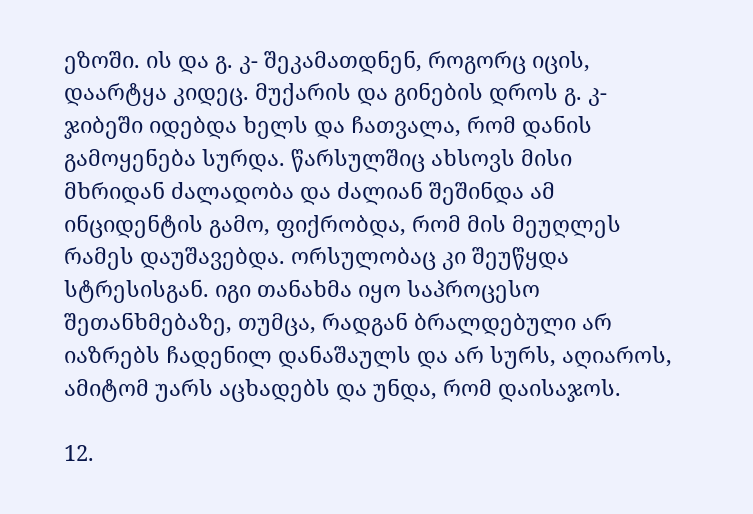ეზოში. ის და გ. კ- შეკამათდნენ, როგორც იცის, დაარტყა კიდეც. მუქარის და გინების დროს გ. კ- ჯიბეში იდებდა ხელს და ჩათვალა, რომ დანის გამოყენება სურდა. წარსულშიც ახსოვს მისი მხრიდან ძალადობა და ძალიან შეშინდა ამ ინციდენტის გამო, ფიქრობდა, რომ მის მეუღლეს რამეს დაუშავებდა. ორსულობაც კი შეუწყდა სტრესისგან. იგი თანახმა იყო საპროცესო შეთანხმებაზე, თუმცა, რადგან ბრალდებული არ იაზრებს ჩადენილ დანაშაულს და არ სურს, აღიაროს, ამიტომ უარს აცხადებს და უნდა, რომ დაისაჯოს.

12.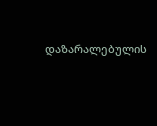დაზარალებულის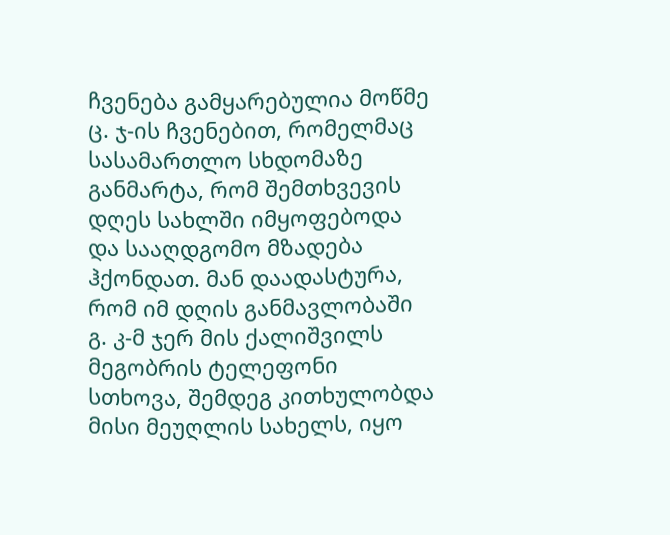ჩვენება გამყარებულია მოწმე ც. ჯ-ის ჩვენებით, რომელმაც სასამართლო სხდომაზე განმარტა, რომ შემთხვევის დღეს სახლში იმყოფებოდა და სააღდგომო მზადება ჰქონდათ. მან დაადასტურა, რომ იმ დღის განმავლობაში გ. კ-მ ჯერ მის ქალიშვილს მეგობრის ტელეფონი სთხოვა, შემდეგ კითხულობდა მისი მეუღლის სახელს, იყო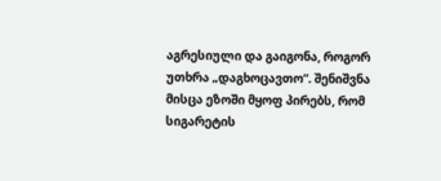აგრესიული და გაიგონა, როგორ უთხრა „დაგხოცავთო“. შენიშვნა მისცა ეზოში მყოფ პირებს, რომ სიგარეტის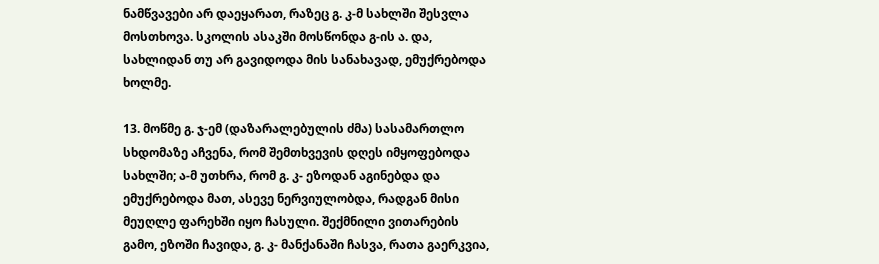ნამწვავები არ დაეყარათ, რაზეც გ. კ-მ სახლში შესვლა მოსთხოვა. სკოლის ასაკში მოსწონდა გ-ის ა. და, სახლიდან თუ არ გავიდოდა მის სანახავად, ემუქრებოდა ხოლმე.

13. მოწმე გ. ჯ-ემ (დაზარალებულის ძმა) სასამართლო სხდომაზე აჩვენა, რომ შემთხვევის დღეს იმყოფებოდა სახლში; ა-მ უთხრა, რომ გ. კ- ეზოდან აგინებდა და ემუქრებოდა მათ, ასევე ნერვიულობდა, რადგან მისი მეუღლე ფარეხში იყო ჩასული. შექმნილი ვითარების გამო, ეზოში ჩავიდა, გ. კ- მანქანაში ჩასვა, რათა გაერკვია,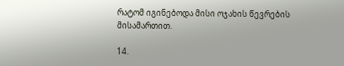რატომ იგინებოდა მისი ოჯახის წევრების მისამართით.

14.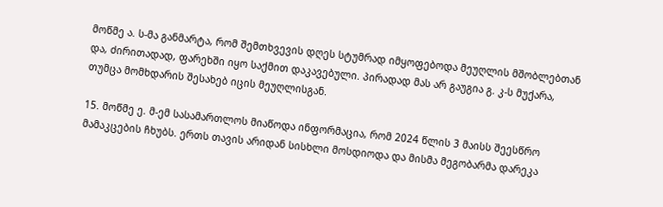მოწმე ა. ს-მა განმარტა, რომ შემთხვევის დღეს სტუმრად იმყოფებოდა მეუღლის მშობლებთან და, ძირითადად, ფარეხში იყო საქმით დაკავებული. პირადად მას არ გაუგია გ. კ-ს მუქარა, თუმცა მომხდარის შესახებ იცის მეუღლისგან.

15. მოწმე ე. მ-ემ სასამართლოს მიაწოდა ინფორმაცია, რომ 2024 წლის 3 მაისს შეესწრო მამაკცების ჩხუბს. ერთს თავის არიდან სისხლი მოსდიოდა და მისმა მეგობარმა დარეკა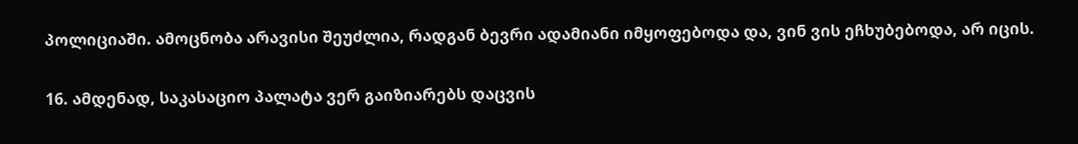პოლიციაში. ამოცნობა არავისი შეუძლია, რადგან ბევრი ადამიანი იმყოფებოდა და, ვინ ვის ეჩხუბებოდა, არ იცის.

16. ამდენად, საკასაციო პალატა ვერ გაიზიარებს დაცვის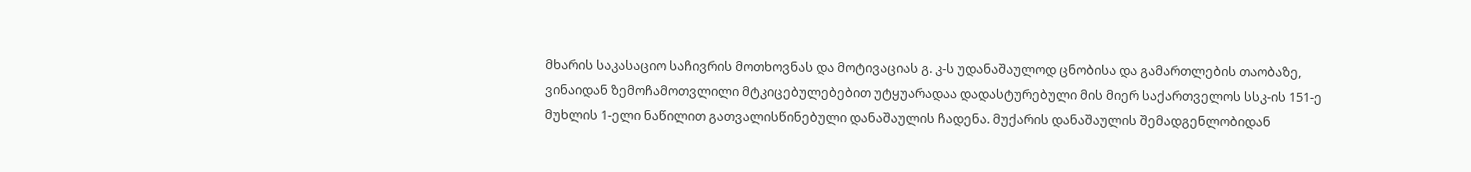მხარის საკასაციო საჩივრის მოთხოვნას და მოტივაციას გ. კ-ს უდანაშაულოდ ცნობისა და გამართლების თაობაზე, ვინაიდან ზემოჩამოთვლილი მტკიცებულებებით უტყუარადაა დადასტურებული მის მიერ საქართველოს სსკ-ის 151-ე მუხლის 1-ელი ნაწილით გათვალისწინებული დანაშაულის ჩადენა. მუქარის დანაშაულის შემადგენლობიდან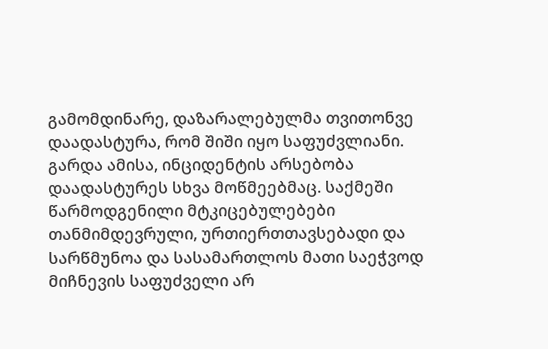გამომდინარე, დაზარალებულმა თვითონვე დაადასტურა, რომ შიში იყო საფუძვლიანი. გარდა ამისა, ინციდენტის არსებობა დაადასტურეს სხვა მოწმეებმაც. საქმეში წარმოდგენილი მტკიცებულებები თანმიმდევრული, ურთიერთთავსებადი და სარწმუნოა და სასამართლოს მათი საეჭვოდ მიჩნევის საფუძველი არ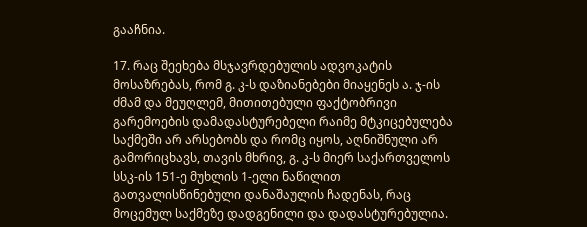გააჩნია.

17. რაც შეეხება მსჯავრდებულის ადვოკატის მოსაზრებას, რომ გ. კ-ს დაზიანებები მიაყენეს ა. ჯ-ის ძმამ და მეუღლემ, მითითებული ფაქტობრივი გარემოების დამადასტურებელი რაიმე მტკიცებულება საქმეში არ არსებობს და რომც იყოს, აღნიშნული არ გამორიცხავს, თავის მხრივ, გ. კ-ს მიერ საქართველოს სსკ-ის 151-ე მუხლის 1-ელი ნაწილით გათვალისწინებული დანაშაულის ჩადენას, რაც მოცემულ საქმეზე დადგენილი და დადასტურებულია.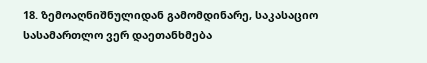18. ზემოაღნიშნულიდან გამომდინარე, საკასაციო სასამართლო ვერ დაეთანხმება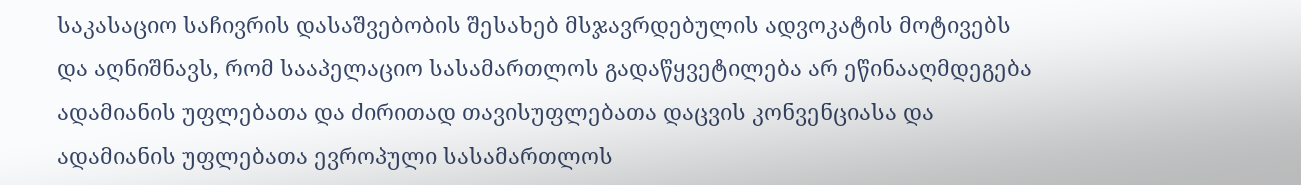საკასაციო საჩივრის დასაშვებობის შესახებ მსჯავრდებულის ადვოკატის მოტივებს და აღნიშნავს, რომ სააპელაციო სასამართლოს გადაწყვეტილება არ ეწინააღმდეგება ადამიანის უფლებათა და ძირითად თავისუფლებათა დაცვის კონვენციასა და ადამიანის უფლებათა ევროპული სასამართლოს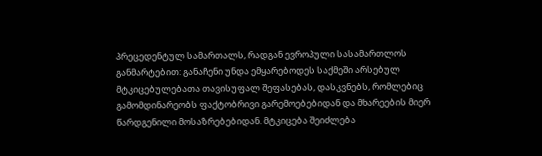პრეცედენტულ სამართალს, რადგან ევროპული სასამართლოს განმარტებით: განაჩენი უნდა ემყარებოდეს საქმეში არსებულ მტკიცებულებათა თავისუფალ შეფასებას, დასკვნებს, რომლებიც გამომდინარეობს ფაქტობრივი გარემოებებიდან და მხარეების მიერ წარდგენილი მოსაზრებებიდან. მტკიცება შეიძლება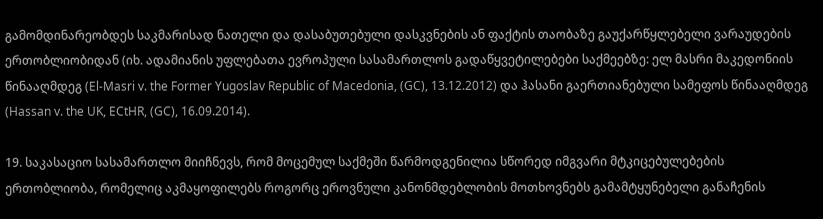გამომდინარეობდეს საკმარისად ნათელი და დასაბუთებული დასკვნების ან ფაქტის თაობაზე გაუქარწყლებელი ვარაუდების ერთობლიობიდან (იხ. ადამიანის უფლებათა ევროპული სასამართლოს გადაწყვეტილებები საქმეებზე: ელ მასრი მაკედონიის წინააღმდეგ (El-Masri v. the Former Yugoslav Republic of Macedonia, (GC), 13.12.2012) და ჰასანი გაერთიანებული სამეფოს წინააღმდეგ (Hassan v. the UK, ECtHR, (GC), 16.09.2014).

19. საკასაციო სასამართლო მიიჩნევს, რომ მოცემულ საქმეში წარმოდგენილია სწორედ იმგვარი მტკიცებულებების ერთობლიობა, რომელიც აკმაყოფილებს როგორც ეროვნული კანონმდებლობის მოთხოვნებს გამამტყუნებელი განაჩენის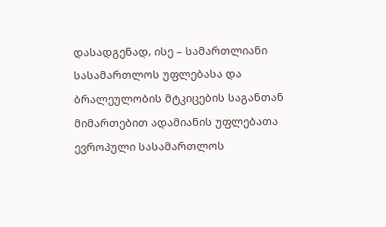დასადგენად, ისე – სამართლიანი სასამართლოს უფლებასა და ბრალეულობის მტკიცების საგანთან მიმართებით ადამიანის უფლებათა ევროპული სასამართლოს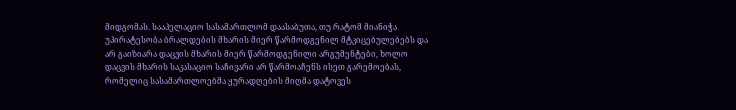მიდგომას. სააპელაციო სასამართლომ დაასაბუთა, თუ რატომ მიანიჭა უპირატესობა ბრალდების მხარის მიერ წარმოდგენილ მტკიცებულებებს და არ გაიზიარა დაცვის მხარის მიერ წარმოდგენილი არგუმენტები, ხოლო დაცვის მხარის საკასაციო საჩივარი არ წარმოაჩენს ისეთ გარემოებას, რომელიც სასამართლოებმა ყურადღების მიღმა დატოვეს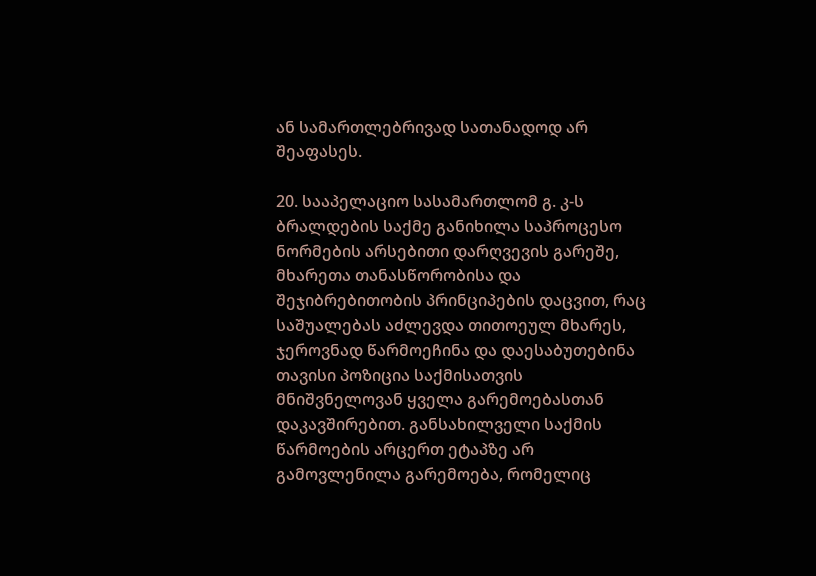ან სამართლებრივად სათანადოდ არ შეაფასეს.

20. სააპელაციო სასამართლომ გ. კ-ს ბრალდების საქმე განიხილა საპროცესო ნორმების არსებითი დარღვევის გარეშე, მხარეთა თანასწორობისა და შეჯიბრებითობის პრინციპების დაცვით, რაც საშუალებას აძლევდა თითოეულ მხარეს, ჯეროვნად წარმოეჩინა და დაესაბუთებინა თავისი პოზიცია საქმისათვის მნიშვნელოვან ყველა გარემოებასთან დაკავშირებით. განსახილველი საქმის წარმოების არცერთ ეტაპზე არ გამოვლენილა გარემოება, რომელიც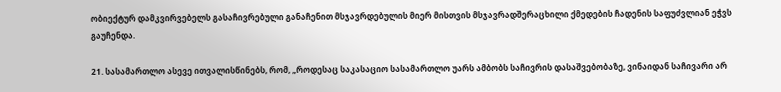ობიექტურ დამკვირვებელს გასაჩივრებული განაჩენით მსჯავრდებულის მიერ მისთვის მსჯავრადშერაცხილი ქმედების ჩადენის საფუძვლიან ეჭვს გაუჩენდა.

21. სასამართლო ასევე ითვალისწინებს, რომ, „როდესაც საკასაციო სასამართლო უარს ამბობს საჩივრის დასაშვებობაზე, ვინაიდან საჩივარი არ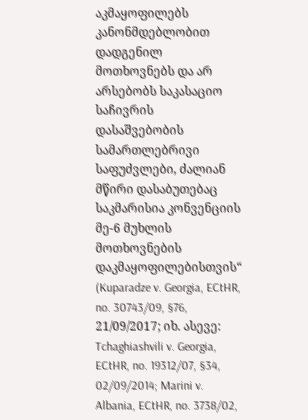აკმაყოფილებს კანონმდებლობით დადგენილ მოთხოვნებს და არ არსებობს საკასაციო საჩივრის დასაშვებობის სამართლებრივი საფუძვლები, ძალიან მწირი დასაბუთებაც საკმარისია კონვენციის მე-6 მუხლის მოთხოვნების დაკმაყოფილებისთვის“ (Kuparadze v. Georgia, ECtHR, no. 30743/09, §76, 21/09/2017; იხ. ასევე: Tchaghiashvili v. Georgia, ECtHR, no. 19312/07, §34, 02/09/2014; Marini v. Albania, ECtHR, no. 3738/02,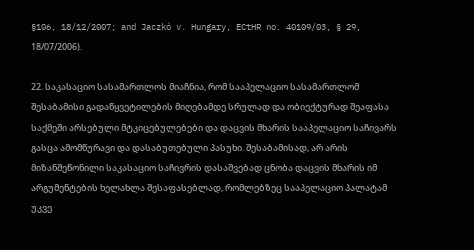§106, 18/12/2007; and Jaczkó v. Hungary, ECtHR no. 40109/03, § 29, 18/07/2006).

22. საკასაციო სასამართლოს მიაჩნია, რომ სააპელაციო სასამართლომ შესაბამისი გადაწყვეტილების მიღებამდე სრულად და ობიექტურად შეაფასა საქმეში არსებული მტკიცებულებები და დაცვის მხარის სააპელაციო საჩივარს გასცა ამომწურავი და დასაბუთებული პასუხი. შესაბამისად, არ არის მიზანშეწონილი საკასაციო საჩივრის დასაშვებად ცნობა დაცვის მხარის იმ არგუმენტების ხელახლა შესაფასებლად, რომლებზეც სააპელაციო პალატამ უკვე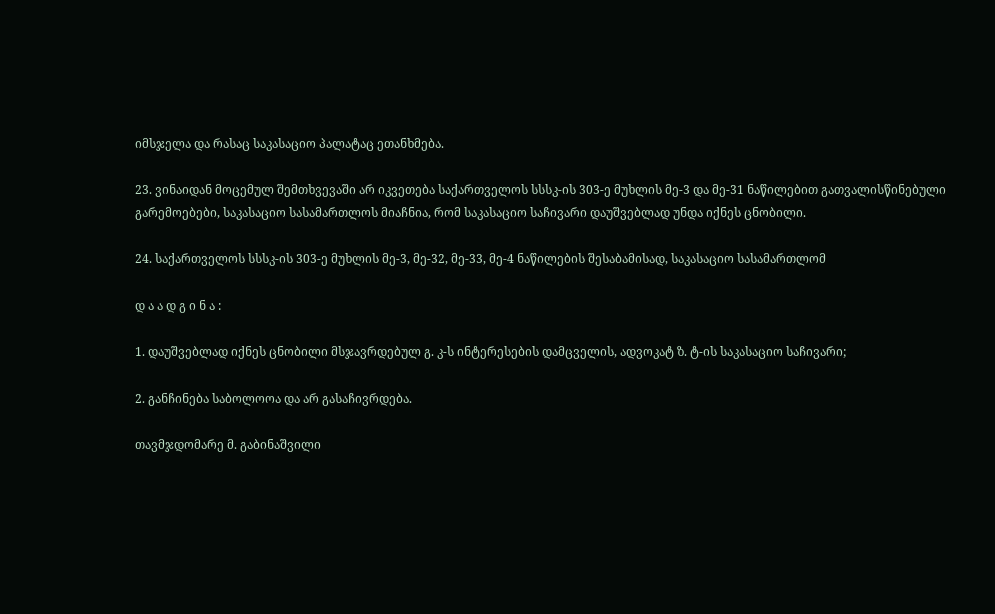იმსჯელა და რასაც საკასაციო პალატაც ეთანხმება.

23. ვინაიდან მოცემულ შემთხვევაში არ იკვეთება საქართველოს სსსკ-ის 303-ე მუხლის მე-3 და მე-31 ნაწილებით გათვალისწინებული გარემოებები, საკასაციო სასამართლოს მიაჩნია, რომ საკასაციო საჩივარი დაუშვებლად უნდა იქნეს ცნობილი.

24. საქართველოს სსსკ-ის 303-ე მუხლის მე-3, მე-32, მე-33, მე-4 ნაწილების შესაბამისად, საკასაციო სასამართლომ

დ ა ა დ გ ი ნ ა :

1. დაუშვებლად იქნეს ცნობილი მსჯავრდებულ გ. კ-ს ინტერესების დამცველის, ადვოკატ ზ. ტ-ის საკასაციო საჩივარი;

2. განჩინება საბოლოოა და არ გასაჩივრდება.

თავმჯდომარე მ. გაბინაშვილი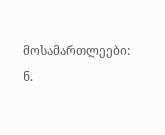მოსამართლეები: ნ.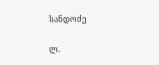სანდოძე

ლ.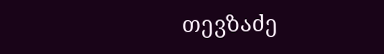თევზაძე